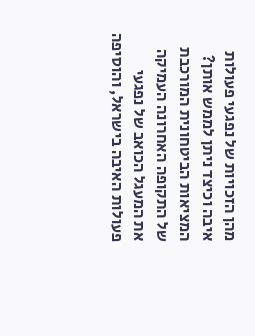מהן הזכויות של נפגעי פעולות איבה וכיצד ניתן לממש אותן?
המציאות הביטחונית המורכבת של התקופה האחרונה העמיקה את המעגל הכואב של נפגעי פעולות האיבה בישראל, והוסיפה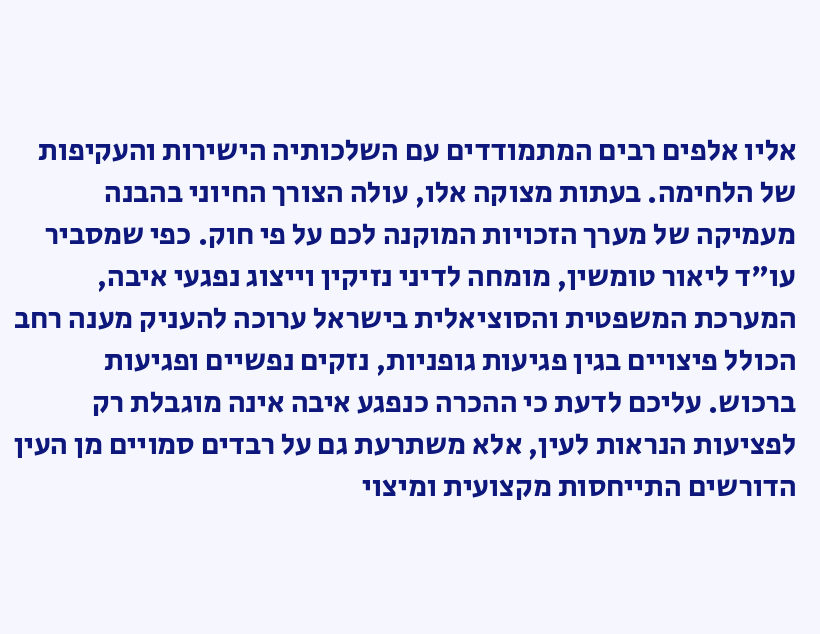אליו אלפים רבים המתמודדים עם השלכותיה הישירות והעקיפות של הלחימה. בעתות מצוקה אלו, עולה הצורך החיוני בהבנה מעמיקה של מערך הזכויות המוקנה לכם על פי חוק. כפי שמסביר עו"ד ליאור טומשין, מומחה לדיני נזיקין וייצוג נפגעי איבה, המערכת המשפטית והסוציאלית בישראל ערוכה להעניק מענה רחב הכולל פיצויים בגין פגיעות גופניות, נזקים נפשיים ופגיעות ברכוש. עליכם לדעת כי ההכרה כנפגע איבה אינה מוגבלת רק לפציעות הנראות לעין, אלא משתרעת גם על רבדים סמויים מן העין הדורשים התייחסות מקצועית ומיצוי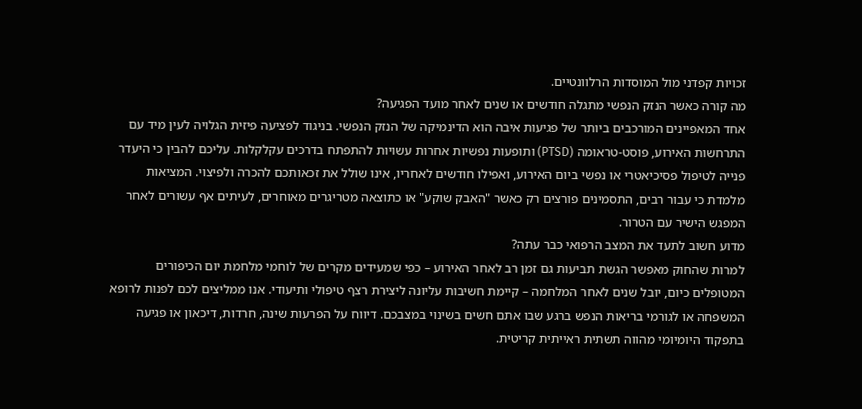זכויות קפדני מול המוסדות הרלוונטיים.
מה קורה כאשר הנזק הנפשי מתגלה חודשים או שנים לאחר מועד הפגיעה?
אחד המאפיינים המורכבים ביותר של פגיעות איבה הוא הדינמיקה של הנזק הנפשי. בניגוד לפציעה פיזית הגלויה לעין מיד עם התרחשות האירוע, פוסט-טראומה (PTSD) ותופעות נפשיות אחרות עשויות להתפתח בדרכים עקלקלות. עליכם להבין כי היעדר פנייה לטיפול פסיכיאטרי או נפשי ביום האירוע, ואפילו חודשים לאחריו, אינו שולל את זכאותכם להכרה ולפיצוי. המציאות מלמדת כי עבור רבים, התסמינים פורצים רק כאשר "האבק שוקע" או כתוצאה מטריגרים מאוחרים, לעיתים אף עשורים לאחר המפגש הישיר עם הטרור.
מדוע חשוב לתעד את המצב הרפואי כבר עתה?
למרות שהחוק מאפשר הגשת תביעות גם זמן רב לאחר האירוע – כפי שמעידים מקרים של לוחמי מלחמת יום הכיפורים המטופלים כיום, יובל שנים לאחר המלחמה – קיימת חשיבות עליונה ליצירת רצף טיפולי ותיעודי. אנו ממליצים לכם לפנות לרופא המשפחה או לגורמי בריאות הנפש ברגע שבו אתם חשים בשינוי במצבכם. דיווח על הפרעות שינה, חרדות, דיכאון או פגיעה בתפקוד היומיומי מהווה תשתית ראייתית קריטית.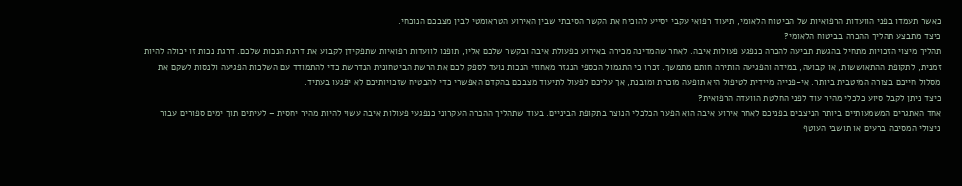כאשר תעמדו בפני הוועדות הרפואיות של הביטוח הלאומי, תיעוד רפואי עקבי יסייע להוכיח את הקשר הסיבתי שבין האירוע הטראומטי לבין מצבכם הנוכחי.
כיצד מתבצע תהליך ההכרה בביטוח הלאומי?
תהליך מיצוי הזכויות מתחיל בהגשת תביעה להכרה כנפגע פעולות איבה. לאחר שהמדינה מכירה באירוע כפעולת איבה ובקשר שלכם אליו, תופנו לוועדות רפואיות שתפקידן לקבוע את דרגת הנכות שלכם. דרגת נכות זו יכולה להיות זמנית, לתקופת ההתאוששות, או קבועה, במידה והפגיעה הותירה חותם מתמשך. זכרו כי התגמול הכספי הנגזר מאחוזי הנכות נועד לספק לכם את הרשת הביטחונית הנדרשת כדי להתמודד עם השלכות הפגיעה ולנסות לשקם את מסלול חייכם בצורה המיטבית ביותר. אי-פנייה מיידית לטיפול היא תופעה מוכרת ומובנת, אך עליכם לפעול לתיעוד מצבכם בהקדם האפשרי כדי להבטיח שזכויותיכם לא יפגעו בעתיד.
כיצד ניתן לקבל סיוע כלכלי מהיר עוד לפני החלטת הוועדה הרפואית?
אחד האתגרים המשמעותיים ביותר הניצבים בפניכם לאחר אירוע איבה הוא הפער הכלכלי הנוצר בתקופת הביניים. בעוד שתהליך ההכרה העקרוני כנפגעי פעולות איבה עשוי להיות מהיר יחסית – לעיתים תוך ימים ספורים עבור ניצולי המסיבה ברעים או תושבי העוטף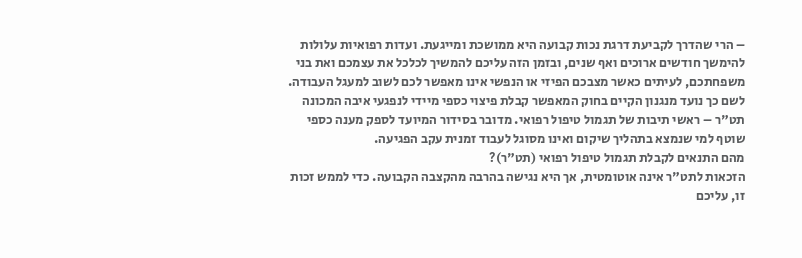– הרי שהדרך לקביעת דרגת נכות קבועה היא ממושכת ומייגעת. ועדות רפואיות עלולות להימשך חודשים ארוכים ואף שנים, ובזמן הזה עליכם להמשיך לכלכל את עצמכם ואת בני משפחתכם, לעיתים כאשר מצבכם הפיזי או הנפשי אינו מאפשר לכם לשוב למעגל העבודה.
לשם כך נועד מנגנון הקיים בחוק המאפשר קבלת פיצוי כספי מיידי לנפגעי איבה המכונה תט"ר – ראשי תיבות של תגמול טיפול רפואי. מדובר בסידור המיועד לספק מענה כספי שוטף למי שנמצא בתהליך שיקום ואינו מסוגל לעבוד זמנית עקב הפגיעה.
מהם התנאים לקבלת תגמול טיפול רפואי (תט"ר)?
הזכאות לתט"ר אינה אוטומטית, אך היא נגישה בהרבה מהקצבה הקבועה. כדי לממש זכות זו, עליכם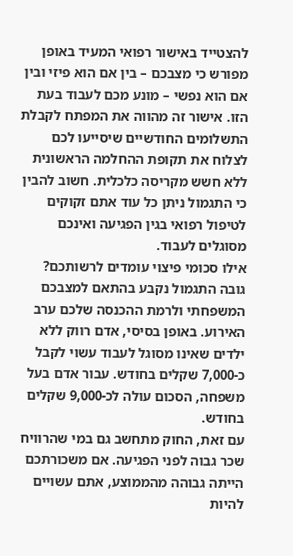להצטייד באישור רפואי המעיד באופן מפורש כי מצבכם – בין אם הוא פיזי ובין אם הוא נפשי – מונע מכם לעבוד בעת הזו. אישור זה מהווה את המפתח לקבלת התשלומים החודשיים שיסייעו לכם לצלוח את תקופת ההחלמה הראשונית ללא חשש מקריסה כלכלית. חשוב להבין כי התגמול ניתן כל עוד אתם זקוקים לטיפול רפואי בגין הפגיעה ואינכם מסוגלים לעבוד.
אילו סכומי פיצוי עומדים לרשותכם?
גובה התגמול נקבע בהתאם למצבכם המשפחתי ולרמת ההכנסה שלכם ערב האירוע. באופן בסיסי, אדם רווק ללא ילדים שאינו מסוגל לעבוד עשוי לקבל כ-7,000 שקלים בחודש. עבור אדם בעל משפחה, הסכום עולה לכ-9,000 שקלים בחודש.
עם זאת, החוק מתחשב גם במי שהרוויח שכר גבוה לפני הפגיעה. אם משכורתכם הייתה גבוהה מהממוצע, אתם עשויים להיות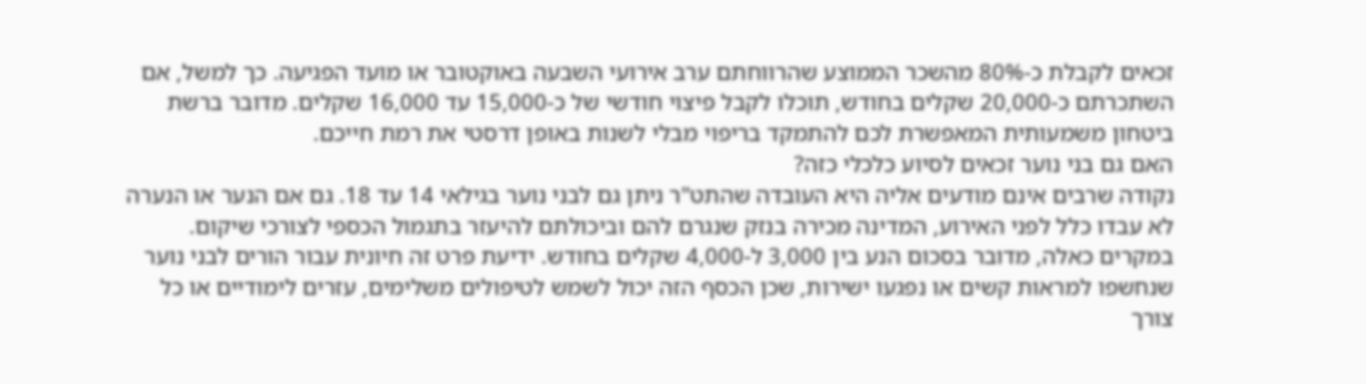זכאים לקבלת כ-80% מהשכר הממוצע שהרווחתם ערב אירועי השבעה באוקטובר או מועד הפגיעה. כך למשל, אם השתכרתם כ-20,000 שקלים בחודש, תוכלו לקבל פיצוי חודשי של כ-15,000 עד 16,000 שקלים. מדובר ברשת ביטחון משמעותית המאפשרת לכם להתמקד בריפוי מבלי לשנות באופן דרסטי את רמת חייכם.
האם גם בני נוער זכאים לסיוע כלכלי כזה?
נקודה שרבים אינם מודעים אליה היא העובדה שהתט"ר ניתן גם לבני נוער בגילאי 14 עד 18. גם אם הנער או הנערה לא עבדו כלל לפני האירוע, המדינה מכירה בנזק שנגרם להם וביכולתם להיעזר בתגמול הכספי לצורכי שיקום. במקרים כאלה, מדובר בסכום הנע בין 3,000 ל-4,000 שקלים בחודש. ידיעת פרט זה חיונית עבור הורים לבני נוער שנחשפו למראות קשים או נפגעו ישירות, שכן הכסף הזה יכול לשמש לטיפולים משלימים, עזרים לימודיים או כל צורך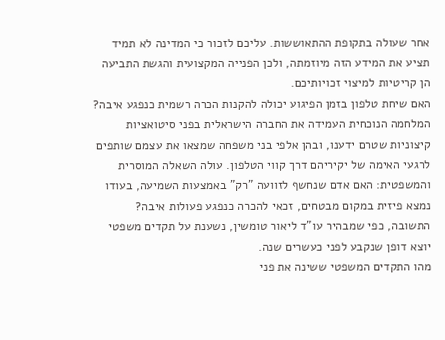אחר שעולה בתקופת ההתאוששות. עליכם לזכור כי המדינה לא תמיד תציע את המידע הזה מיוזמתה, ולכן הפנייה המקצועית והגשת התביעה הן קריטיות למיצוי זכויותיכם.
האם שיחת טלפון בזמן הפיגוע יכולה להקנות הכרה רשמית כנפגע איבה?
המלחמה הנוכחית העמידה את החברה הישראלית בפני סיטואציות קיצוניות שטרם ידענו, ובהן אלפי בני משפחה שמצאו את עצמם שותפים לרגעי האימה של יקיריהם דרך קווי הטלפון. עולה השאלה המוסרית והמשפטית: האם אדם שנחשף לזוועה "רק" באמצעות השמיעה, בעודו נמצא פיזית במקום מבטחים, זכאי להכרה כנפגע פעולות איבה? התשובה, כפי שמבהיר עו"ד ליאור טומשין, נשענת על תקדים משפטי יוצא דופן שנקבע לפני כעשרים שנה.
מהו התקדים המשפטי ששינה את פני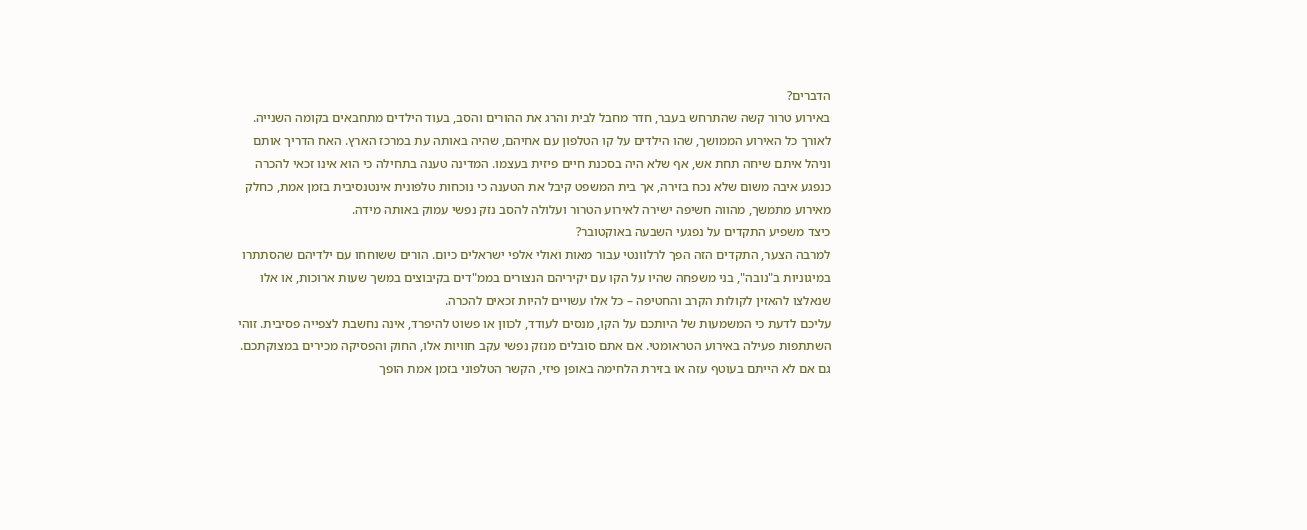הדברים?
באירוע טרור קשה שהתרחש בעבר, חדר מחבל לבית והרג את ההורים והסב, בעוד הילדים מתחבאים בקומה השנייה. לאורך כל האירוע הממושך, שהו הילדים על קו הטלפון עם אחיהם, שהיה באותה עת במרכז הארץ. האח הדריך אותם וניהל איתם שיחה תחת אש, אף שלא היה בסכנת חיים פיזית בעצמו. המדינה טענה בתחילה כי הוא אינו זכאי להכרה כנפגע איבה משום שלא נכח בזירה, אך בית המשפט קיבל את הטענה כי נוכחות טלפונית אינטנסיבית בזמן אמת, כחלק מאירוע מתמשך, מהווה חשיפה ישירה לאירוע הטרור ועלולה להסב נזק נפשי עמוק באותה מידה.
כיצד משפיע התקדים על נפגעי השבעה באוקטובר?
למרבה הצער, התקדים הזה הפך לרלוונטי עבור מאות ואולי אלפי ישראלים כיום. הורים ששוחחו עם ילדיהם שהסתתרו במיגוניות ב"נובה", בני משפחה שהיו על הקו עם יקיריהם הנצורים בממ"דים בקיבוצים במשך שעות ארוכות, או אלו שנאלצו להאזין לקולות הקרב והחטיפה – כל אלו עשויים להיות זכאים להכרה.
עליכם לדעת כי המשמעות של היותכם על הקו, מנסים לעודד, לכוון או פשוט להיפרד, אינה נחשבת לצפייה פסיבית. זוהי השתתפות פעילה באירוע הטראומטי. אם אתם סובלים מנזק נפשי עקב חוויות אלו, החוק והפסיקה מכירים במצוקתכם. גם אם לא הייתם בעוטף עזה או בזירת הלחימה באופן פיזי, הקשר הטלפוני בזמן אמת הופך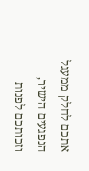אתכם לחלק ממעגל הנפגעים הישיר, וזכותכם לפנות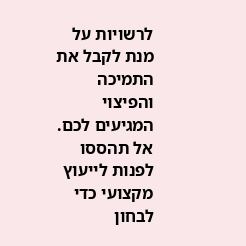לרשויות על מנת לקבל את התמיכה והפיצוי המגיעים לכם. אל תהססו לפנות לייעוץ מקצועי כדי לבחון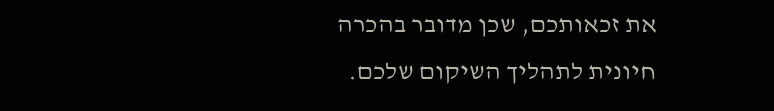את זכאותכם, שכן מדובר בהכרה חיונית לתהליך השיקום שלכם.